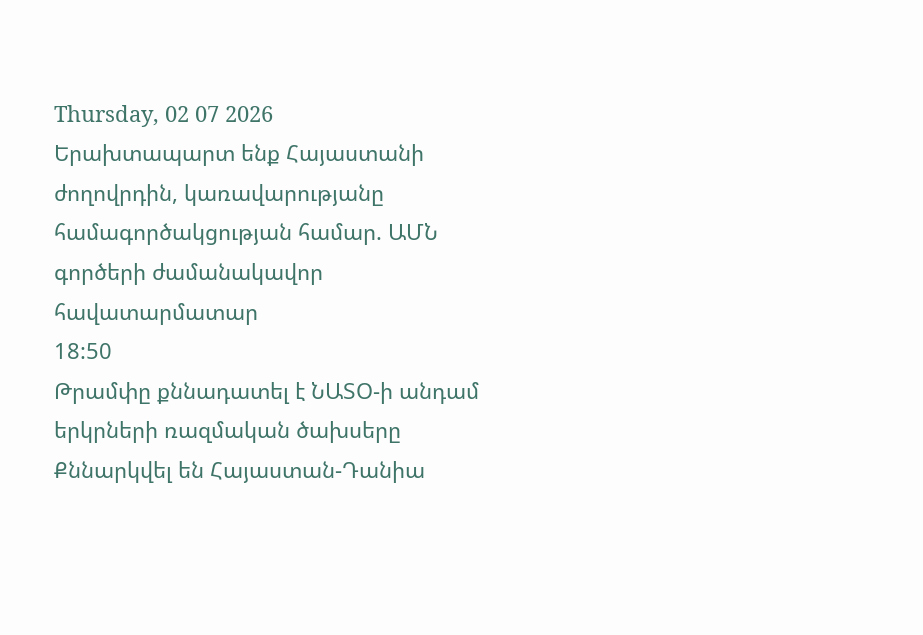Thursday, 02 07 2026
Երախտապարտ ենք Հայաստանի ժողովրդին, կառավարությանը համագործակցության համար. ԱՄՆ գործերի ժամանակավոր հավատարմատար
18:50
Թրամփը քննադատել է ՆԱՏՕ-ի անդամ երկրների ռազմական ծախսերը
Քննարկվել են Հայաստան-Դանիա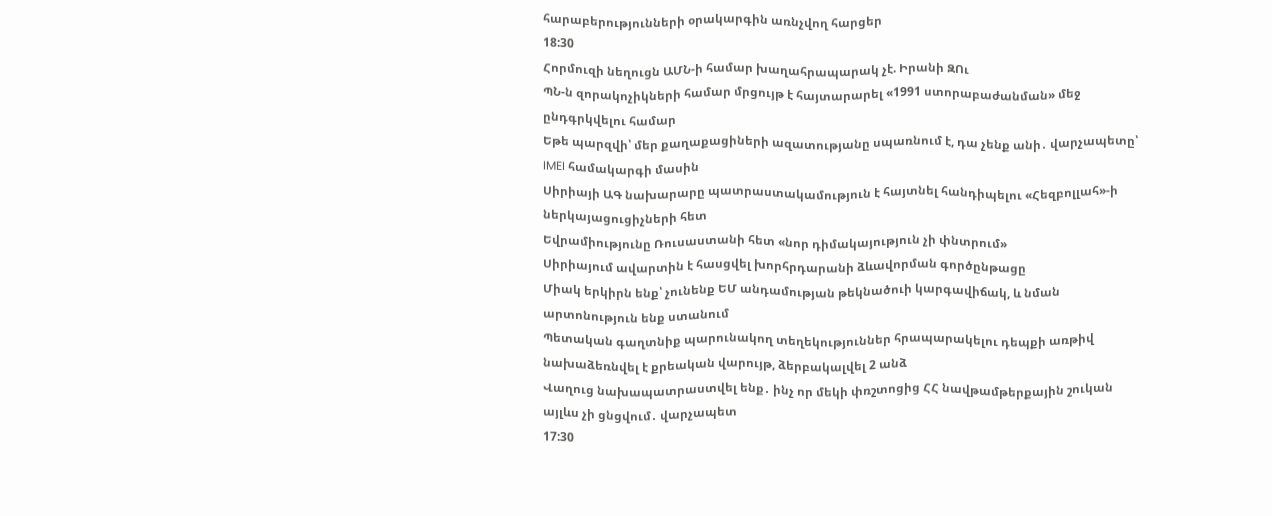հարաբերությունների օրակարգին առնչվող հարցեր
18:30
Հորմուզի նեղուցն ԱՄՆ-ի համար խաղահրապարակ չէ. Իրանի ԶՈւ
ՊՆ-ն զորակոչիկների համար մրցույթ է հայտարարել «1991 ստորաբաժանման» մեջ ընդգրկվելու համար
Եթե պարզվի՝ մեր քաղաքացիների ազատությանը սպառնում է, դա չենք անի․ վարչապետը՝ IMEI համակարգի մասին
Սիրիայի ԱԳ նախարարը պատրաստակամություն է հայտնել հանդիպելու «Հեզբոլլահ»-ի ներկայացուցիչների հետ
Եվրամիությունը Ռուսաստանի հետ «նոր դիմակայություն չի փնտրում»
Սիրիայում ավարտին է հասցվել խորհրդարանի ձևավորման գործընթացը
Միակ երկիրն ենք՝ չունենք ԵՄ անդամության թեկնածուի կարգավիճակ, և նման արտոնություն ենք ստանում
Պետական գաղտնիք պարունակող տեղեկություններ հրապարակելու դեպքի առթիվ նախաձեռնվել է քրեական վարույթ, ձերբակալվել 2 անձ
Վաղուց նախապատրաստվել ենք․ ինչ որ մեկի փռշտոցից ՀՀ նավթամթերքային շուկան այլևս չի ցնցվում․ վարչապետ
17:30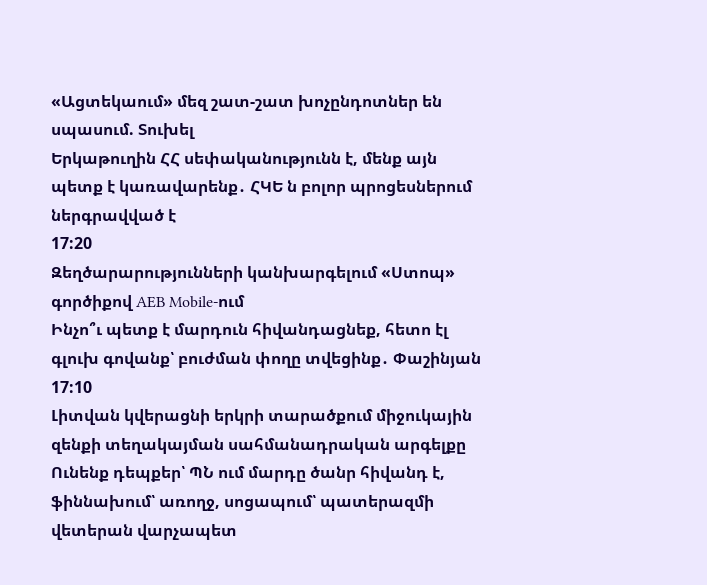«Ացտեկաում» մեզ շատ-շատ խոչընդոտներ են սպասում. Տուխել
Երկաթուղին ՀՀ սեփականությունն է, մենք այն պետք է կառավարենք․ ՀԿԵ ն բոլոր պրոցեսներում ներգրավված է
17:20
Զեղծարարությունների կանխարգելում «Ստոպ» գործիքով AEB Mobile-ում
Ինչո՞ւ պետք է մարդուն հիվանդացնեք, հետո էլ գլուխ գովանք՝ բուժման փողը տվեցինք․ Փաշինյան
17:10
Լիտվան կվերացնի երկրի տարածքում միջուկային զենքի տեղակայման սահմանադրական արգելքը
Ունենք դեպքեր՝ ՊՆ ում մարդը ծանր հիվանդ է, ֆիննախում՝ առողջ, սոցապում՝ պատերազմի վետերան վարչապետ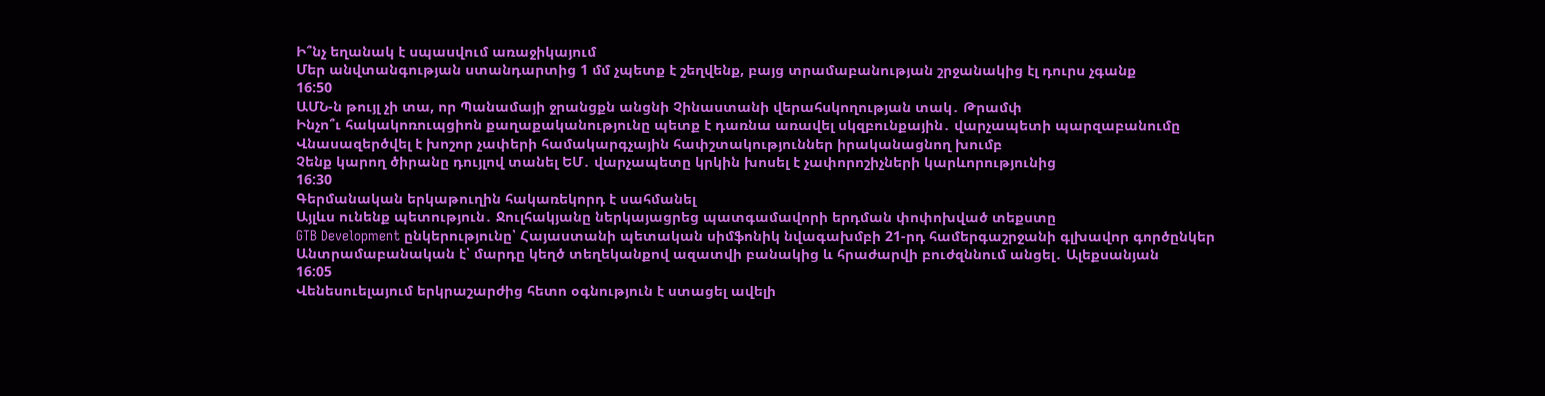Ի՞նչ եղանակ է սպասվում առաջիկայում
Մեր անվտանգության ստանդարտից 1 մմ չպետք է շեղվենք, բայց տրամաբանության շրջանակից էլ դուրս չգանք
16:50
ԱՄՆ-ն թույլ չի տա, որ Պանամայի ջրանցքն անցնի Չինաստանի վերահսկողության տակ․ Թրամփ
Ինչո՞ւ հակակոռուպցիոն քաղաքականությունը պետք է դառնա առավել սկզբունքային․ վարչապետի պարզաբանումը
Վնասազերծվել է խոշոր չափերի համակարգչային հափշտակություններ իրականացնող խումբ
Չենք կարող ծիրանը դույլով տանել ԵՄ․ վարչապետը կրկին խոսել է չափորոշիչների կարևորությունից
16:30
Գերմանական երկաթուղին հակառեկորդ է սահմանել
Այլևս ունենք պետություն․ Ջուլհակյանը ներկայացրեց պատգամավորի երդման փոփոխված տեքստը
GTB Development ընկերությունը՝ Հայաստանի պետական սիմֆոնիկ նվագախմբի 21-րդ համերգաշրջանի գլխավոր գործընկեր
Անտրամաբանական է՝ մարդը կեղծ տեղեկանքով ազատվի բանակից և հրաժարվի բուժզննում անցել․ Ալեքսանյան
16:05
Վենեսուելայում երկրաշարժից հետո օգնություն է ստացել ավելի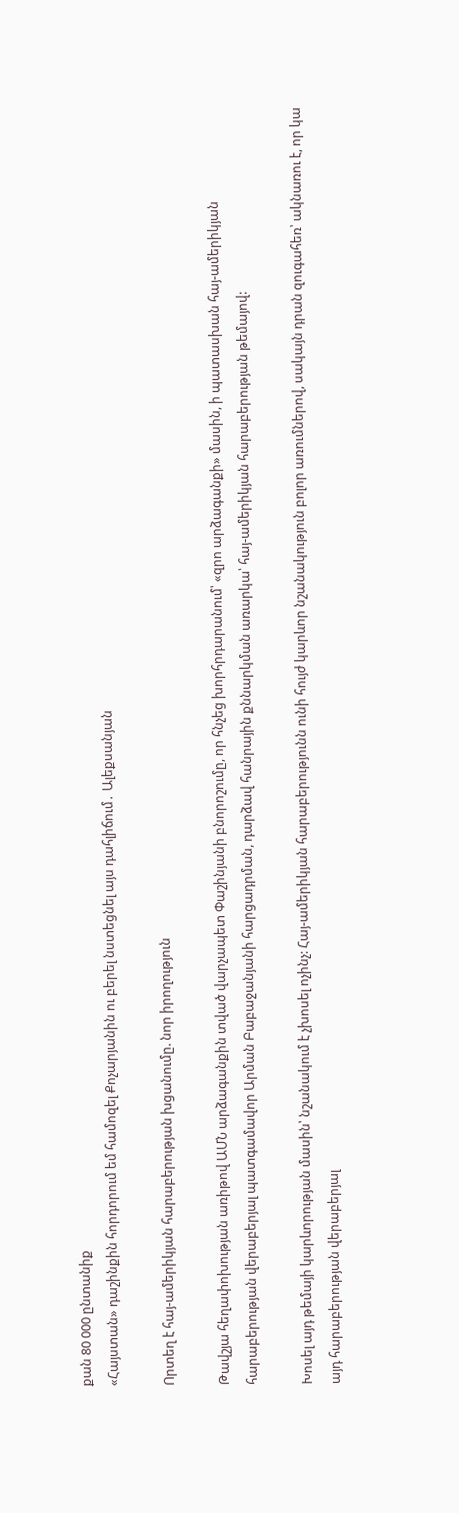քան 80 000 ընտանիք
«Հայստան» դաշինքին հորդորում եմ համոզել Քոչարյանին ու բերել նստեցնել այս դահլիճում․ Ալեքսանյան

Որտեղ է հայ-ամերիկյան հարաբերության խցանումը. նոր իրողություն

Թավշյա հեղափոխության առիթով ԱՄՆ արձագանքին տված վարչապետ Փաշինյանի բնորոշումը, որ հնչեց խորհրդարանում՝ «զրո արձագանքի» մասին, ի պատասխան հայ-ամերիկյան հարաբերության վերաբերյալ պատգամավոր Արման Բաբաջանյանի հարցադրման, դարձավ հանրային քննարկման առարկա՝ հայ-ամերիկյան հարաբերության թեմայով:

Խոսել այդ թեմայի կարևորության մասին՝ նշանակում է չխոսել ոչինչ: Հայ-ամերիկյան հարաբերությունն ունի հույժ կարևոր նշանակություն բոլոր առումներով, սակայն դրան զուգահեռ՝ ակնառու է, որ կա այդ հարաբերության վերաբերյալ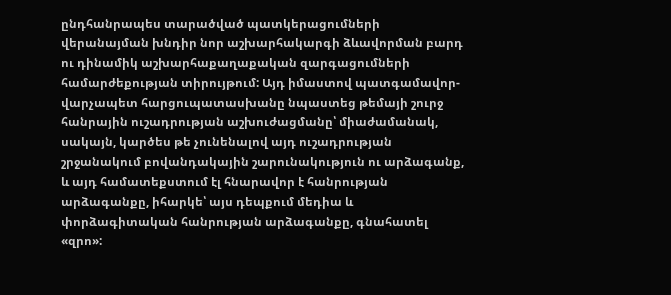ընդհանրապես տարածված պատկերացումների վերանայման խնդիր նոր աշխարհակարգի ձևավորման բարդ ու դինամիկ աշխարհաքաղաքական զարգացումների համարժեքության տիրույթում: Այդ իմաստով պատգամավոր-վարչապետ հարցուպատասխանը նպաստեց թեմայի շուրջ հանրային ուշադրության աշխուժացմանը՝ միաժամանակ, սակայն, կարծես թե չունենալով այդ ուշադրության շրջանակում բովանդակային շարունակություն ու արձագանք, և այդ համատեքստում էլ հնարավոր է հանրության արձագանքը, իհարկե՝ այս դեպքում մեդիա և փորձագիտական հանրության արձագանքը, գնահատել «զրո»: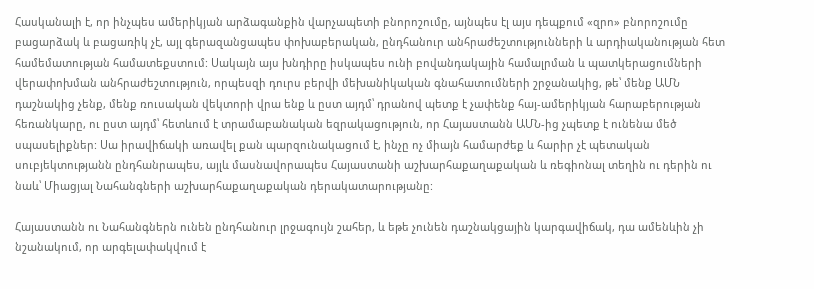Հասկանալի է, որ ինչպես ամերիկյան արձագանքին վարչապետի բնորոշումը, այնպես էլ այս դեպքում «զրո» բնորոշումը բացարձակ և բացառիկ չէ, այլ գերազանցապես փոխաբերական, ընդհանուր անհրաժեշտությունների և արդիականության հետ համեմատության համատեքստում: Սակայն այս խնդիրը իսկապես ունի բովանդակային համալրման և պատկերացումների վերափոխման անհրաժեշտություն, որպեսզի դուրս բերվի մեխանիկական գնահատումների շրջանակից, թե՝ մենք ԱՄՆ դաշնակից չենք, մենք ռուսական վեկտորի վրա ենք և ըստ այդմ՝ դրանով պետք է չափենք հայ-ամերիկյան հարաբերության հեռանկարը, ու ըստ այդմ՝ հետևում է տրամաբանական եզրակացություն, որ Հայաստանն ԱՄՆ-ից չպետք է ունենա մեծ սպասելիքներ: Սա իրավիճակի առավել քան պարզունակացում է, ինչը ոչ միայն համարժեք և հարիր չէ պետական սուբյեկտությանն ընդհանրապես, այլև մասնավորապես Հայաստանի աշխարհաքաղաքական և ռեգիոնալ տեղին ու դերին ու նաև՝ Միացյալ Նահանգների աշխարհաքաղաքական դերակատարությանը:

Հայաստանն ու Նահանգներն ունեն ընդհանուր լրջագույն շահեր, և եթե չունեն դաշնակցային կարգավիճակ, դա ամենևին չի նշանակում, որ արգելափակվում է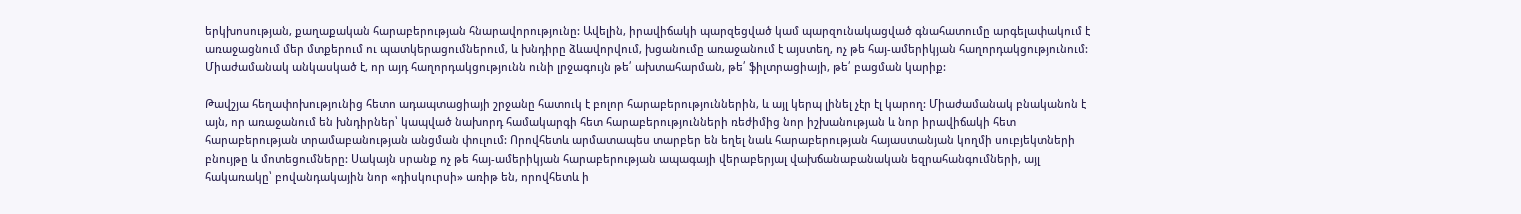երկխոսության, քաղաքական հարաբերության հնարավորությունը: Ավելին, իրավիճակի պարզեցված կամ պարզունակացված գնահատումը արգելափակում է առաջացնում մեր մտքերում ու պատկերացումներում, և խնդիրը ձևավորվում, խցանումը առաջանում է այստեղ, ոչ թե հայ-ամերիկյան հաղորդակցությունում: Միաժամանակ անկասկած է, որ այդ հաղորդակցությունն ունի լրջագույն թե՛ ախտահարման, թե՛ ֆիլտրացիայի, թե՛ բացման կարիք:

Թավշյա հեղափոխությունից հետո ադապտացիայի շրջանը հատուկ է բոլոր հարաբերություններին, և այլ կերպ լինել չէր էլ կարող: Միաժամանակ բնականոն է այն, որ առաջանում են խնդիրներ՝ կապված նախորդ համակարգի հետ հարաբերությունների ռեժիմից նոր իշխանության և նոր իրավիճակի հետ հարաբերության տրամաբանության անցման փուլում: Որովհետև արմատապես տարբեր են եղել նաև հարաբերության հայաստանյան կողմի սուբյեկտների բնույթը և մոտեցումները: Սակայն սրանք ոչ թե հայ-ամերիկյան հարաբերության ապագայի վերաբերյալ վախճանաբանական եզրահանգումների, այլ հակառակը՝ բովանդակային նոր «դիսկուրսի» առիթ են, որովհետև ի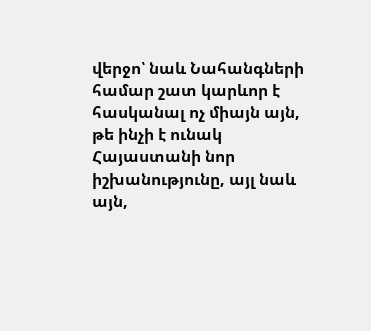վերջո՝ նաև Նահանգների համար շատ կարևոր է հասկանալ ոչ միայն այն, թե ինչի է ունակ Հայաստանի նոր իշխանությունը, այլ նաև այն,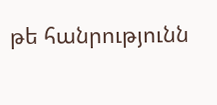թե հանրությունն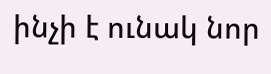ինչի է ունակ նոր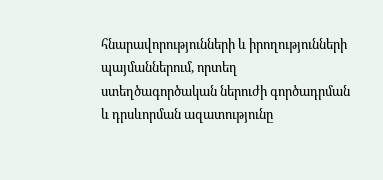հնարավորությունների և իրողությունների պայմաններում, որտեղ ստեղծագործական ներուժի գործադրման և դրսևորման ազատությունը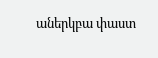աներկբա փաստ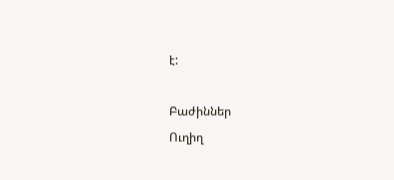է:

Բաժիններ
Ուղիղ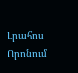Լրահոս
Որոնում